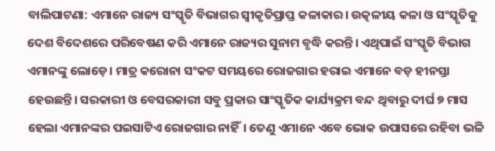ବାଲିପାଟଣା: ଏମାନେ ରାଜ୍ୟ ସଂସ୍କୃତି ବିଭାଗର ସ୍ବୀକୃତିପ୍ରାପ୍ତ କଳାକାର। ଉତ୍କଳୀୟ କଳା ଓ ସଂସ୍କୃତିକୁ ଦେଶ ବିଦେଶରେ ପରିବେଷଣ କରି ଏମାନେ ରାଜ୍ୟର ସୁନାମ ବୃଦ୍ଧି କରନ୍ତି। ଏଥିପାଇଁ ସଂସ୍କୃତି ବିଭାଗ ଏମାନଙ୍କୁ ଲୋଡ଼େ। ମାତ୍ର କରୋନା ସଂକଟ ସମୟରେ ରୋଜଗାର ହରାଇ ଏମାନେ ବଡ଼ ହୀନସ୍ତା ହେଉଛନ୍ତି। ସରକାରୀ ଓ ବେସରକାରୀ ସବୁ ପ୍ରକାର ସାଂସ୍କୃତିକ କାର୍ଯ୍ୟକ୍ରମ ବନ୍ଦ ଥିବାରୁ ଦୀର୍ଘ ୭ ମାସ ହେଲା ଏମାନଙ୍କର ପଇସାଟିଏ ରୋଜଗାର ନାହିଁ। ତେଣୁ ଏମାନେ ଏବେ ଭୋକ ଉପାସରେ ରହିବା ଭଳି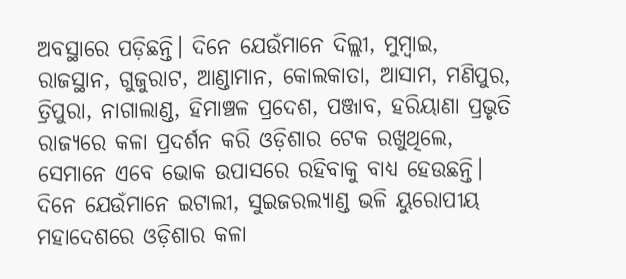ଅବସ୍ଥାରେ ପଡ଼ିଛନ୍ତି। ଦିନେ ଯେଉଁମାନେ ଦିଲ୍ଲୀ, ମୁମ୍ବାଇ, ରାଜସ୍ଥାନ, ଗୁଜୁରାଟ, ଆଣ୍ଡାମାନ, କୋଲକାତା, ଆସାମ, ମଣିପୁର, ତ୍ରିପୁରା, ନାଗାଲାଣ୍ଡ, ହିମାଞ୍ଚଳ ପ୍ରଦେଶ, ପଞ୍ଜାବ, ହରିୟାଣା ପ୍ରଭୃତି ରାଜ୍ୟରେ କଳା ପ୍ରଦର୍ଶନ କରି ଓଡ଼ିଶାର ଟେକ ରଖୁଥିଲେ, ସେମାନେ ଏବେ ଭୋକ ଉପାସରେ ରହିବାକୁ ବାଧ୍ୟ ହେଉଛନ୍ତି। ଦିନେ ଯେଉଁମାନେ ଇଟାଲୀ, ସୁଇଜରଲ୍ୟାଣ୍ଡ ଭଳି ୟୁରୋପୀୟ ମହାଦେଶରେ ଓଡ଼ିଶାର କଳା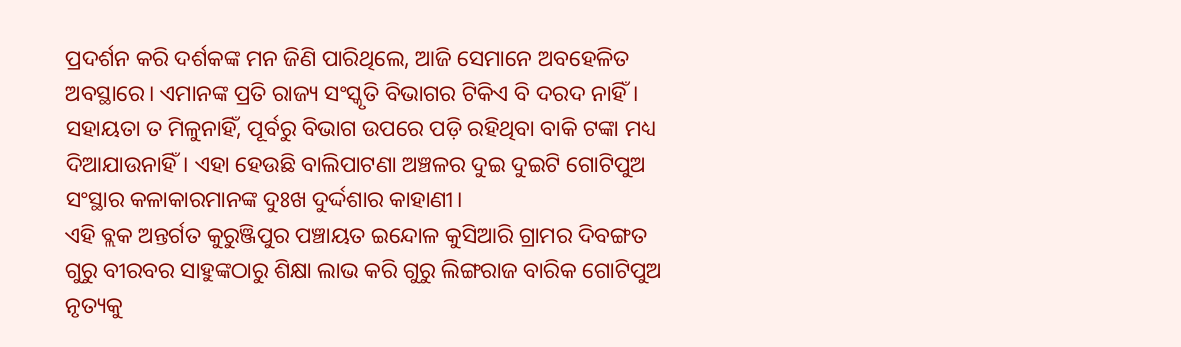ପ୍ରଦର୍ଶନ କରି ଦର୍ଶକଙ୍କ ମନ ଜିଣି ପାରିଥିଲେ, ଆଜି ସେମାନେ ଅବହେଳିତ ଅବସ୍ଥାରେ। ଏମାନଙ୍କ ପ୍ରତି ରାଜ୍ୟ ସଂସ୍କୃତି ବିଭାଗର ଟିକିଏ ବି ଦରଦ ନାହିଁ। ସହାୟତା ତ ମିଳୁନାହିଁ, ପୂର୍ବରୁ ବିଭାଗ ଉପରେ ପଡ଼ି ରହିଥିବା ବାକି ଟଙ୍କା ମଧ୍ୟ ଦିଆଯାଉନାହିଁ। ଏହା ହେଉଛି ବାଲିପାଟଣା ଅଞ୍ଚଳର ଦୁଇ ଦୁଇଟି ଗୋଟିପୁଅ ସଂସ୍ଥାର କଳାକାରମାନଙ୍କ ଦୁଃଖ ଦୁର୍ଦ୍ଦଶାର କାହାଣୀ।
ଏହି ବ୍ଲକ ଅନ୍ତର୍ଗତ କୁରୁଞ୍ଜିପୁର ପଞ୍ଚାୟତ ଇନ୍ଦୋଳ କୁସିଆରି ଗ୍ରାମର ଦିବଙ୍ଗତ ଗୁରୁ ବୀରବର ସାହୁଙ୍କଠାରୁ ଶିକ୍ଷା ଲାଭ କରି ଗୁରୁ ଲିଙ୍ଗରାଜ ବାରିକ ଗୋଟିପୁଅ ନୃତ୍ୟକୁ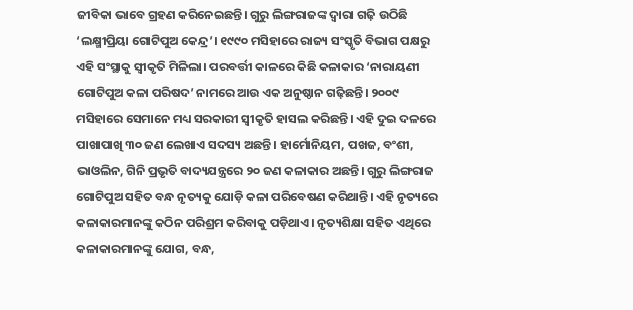ଜୀବିକା ଭାବେ ଗ୍ରହଣ କରିନେଇଛନ୍ତି। ଗୁରୁ ଲିଙ୍ଗରାଜଙ୍କ ଦ୍ବାରା ଗଢ଼ି ଉଠିଛି ‘ଲକ୍ଷ୍ମୀପ୍ରିୟା ଗୋଟିପୁଅ କେନ୍ଦ୍ର’। ୧୯୯୦ ମସିହାରେ ରାଜ୍ୟ ସଂସ୍କୃତି ବିଭାଗ ପକ୍ଷରୁ ଏହି ସଂସ୍ଥାକୁ ସ୍ୱୀକୃତି ମିଳିଲା। ପରବର୍ତ୍ତୀ କାଳରେ କିଛି କଳାକାର ‘ନାରାୟଣୀ ଗୋଟିପୁଅ କଳା ପରିଷଦ’ ନାମରେ ଆଉ ଏକ ଅନୁଷ୍ଠାନ ଗଢ଼ିଛନ୍ତି। ୨୦୦୯ ମସିହାରେ ସେମାନେ ମଧ୍ୟ ସରକାରୀ ସ୍ୱୀକୃତି ହାସଲ କରିଛନ୍ତି। ଏହି ଦୁଇ ଦଳରେ ପାଖାପାଖି ୩୦ ଜଣ ଲେଖାଏ ସଦସ୍ୟ ଅଛନ୍ତି। ହାର୍ମୋନିୟମ, ପଖଜ, ବଂଶୀ, ଭାଓଲିନ, ଗିନି ପ୍ରଭୃତି ବାଦ୍ୟଯନ୍ତ୍ରରେ ୨୦ ଜଣ କଳାକାର ଅଛନ୍ତି। ଗୁରୁ ଲିଙ୍ଗରାଜ ଗୋଟିପୁଅ ସହିତ ବନ୍ଧ ନୃତ୍ୟକୁ ଯୋଡ଼ି କଳା ପରିବେଷଣ କରିଥାନ୍ତି। ଏହି ନୃତ୍ୟରେ କଳାକାରମାନଙ୍କୁ କଠିନ ପରିଶ୍ରମ କରିବାକୁ ପଡ଼ିଥାଏ। ନୃତ୍ୟଶିକ୍ଷା ସହିତ ଏଥିରେ କଳାକାରମାନଙ୍କୁ ଯୋଗ, ବନ୍ଧ,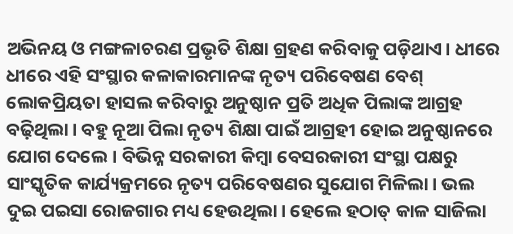ଅଭିନୟ ଓ ମଙ୍ଗଳାଚରଣ ପ୍ରଭୃତି ଶିକ୍ଷା ଗ୍ରହଣ କରିବାକୁ ପଡ଼ିଥାଏ। ଧୀରେ ଧୀରେ ଏହି ସଂସ୍ଥାର କଳାକାରମାନଙ୍କ ନୃତ୍ୟ ପରିବେଷଣ ବେଶ୍ ଲୋକପ୍ରିୟତା ହାସଲ କରିବାରୁ ଅନୁଷ୍ଠାନ ପ୍ରତି ଅଧିକ ପିଲାଙ୍କ ଆଗ୍ରହ ବଢ଼ିଥିଲା। ବହୁ ନୂଆ ପିଲା ନୃତ୍ୟ ଶିକ୍ଷା ପାଇଁ ଆଗ୍ରହୀ ହୋଇ ଅନୁଷ୍ଠାନରେ ଯୋଗ ଦେଲେ। ବିଭିନ୍ନ ସରକାରୀ କିମ୍ବା ବେସରକାରୀ ସଂସ୍ଥା ପକ୍ଷରୁ ସାଂସ୍କୃତିକ କାର୍ଯ୍ୟକ୍ରମରେ ନୃତ୍ୟ ପରିବେଷଣର ସୁଯୋଗ ମିଳିଲା। ଭଲ ଦୁଇ ପଇସା ରୋଜଗାର ମଧ୍ୟ ହେଉଥିଲା। ହେଲେ ହଠାତ୍ କାଳ ସାଜିଲା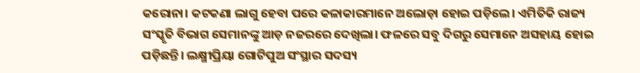କରୋନା। କଟକଣା ଲାଗୁ ହେବା ପରେ କଳାକାରମାନେ ଅଲୋଡ଼ା ହୋଇ ପଡ଼ିଲେ। ଏମିତିକି ରାଜ୍ୟ ସଂସ୍କୃତି ବିଭାଗ ସେମାନଙ୍କୁ ଆଡ଼ ନଜରରେ ଦେଖିଲା। ଫଳରେ ସବୁ ଦିଗରୁ ସେମାନେ ଅସହାୟ ହୋଇ ପଡ଼ିଛନ୍ତି। ଲକ୍ଷ୍ମୀପ୍ରିୟା ଗୋଟିପୁଅ ସଂସ୍ଥାର ସଦସ୍ୟ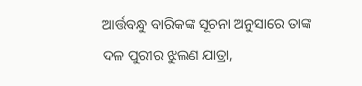ଆର୍ତ୍ତବନ୍ଧୁ ବାରିକଙ୍କ ସୂଚନା ଅନୁସାରେ ତାଙ୍କ ଦଳ ପୁରୀର ଝୁଲଣ ଯାତ୍ରା,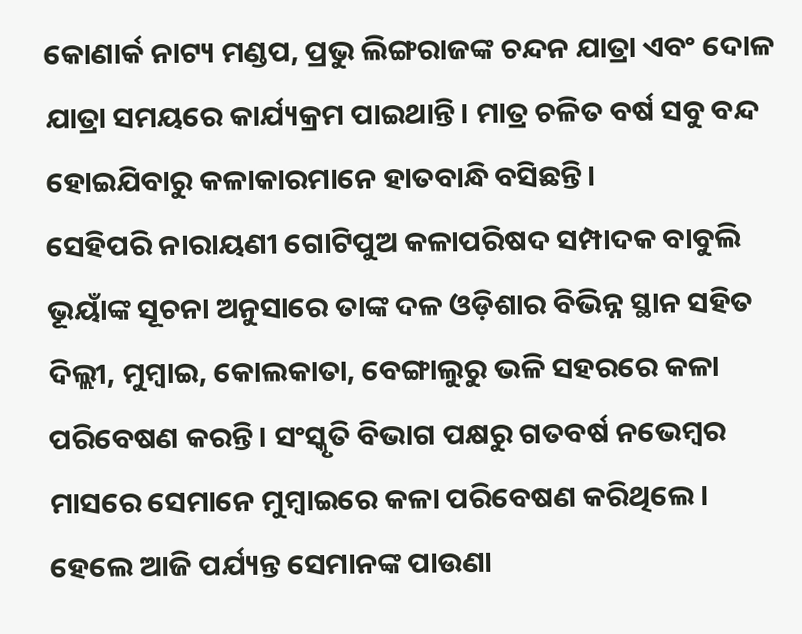କୋଣାର୍କ ନାଟ୍ୟ ମଣ୍ଡପ, ପ୍ରଭୁ ଲିଙ୍ଗରାଜଙ୍କ ଚନ୍ଦନ ଯାତ୍ରା ଏବଂ ଦୋଳ ଯାତ୍ରା ସମୟରେ କାର୍ଯ୍ୟକ୍ରମ ପାଇଥାନ୍ତି। ମାତ୍ର ଚଳିତ ବର୍ଷ ସବୁ ବନ୍ଦ ହୋଇଯିବାରୁ କଳାକାରମାନେ ହାତବାନ୍ଧି ବସିଛନ୍ତି।
ସେହିପରି ନାରାୟଣୀ ଗୋଟିପୁଅ କଳାପରିଷଦ ସମ୍ପାଦକ ବାବୁଲି ଭୂୟାଁଙ୍କ ସୂଚନା ଅନୁସାରେ ତାଙ୍କ ଦଳ ଓଡ଼ିଶାର ବିଭିନ୍ନ ସ୍ଥାନ ସହିତ ଦିଲ୍ଲୀ, ମୁମ୍ବାଇ, କୋଲକାତା, ବେଙ୍ଗାଲୁରୁ ଭଳି ସହରରେ କଳା ପରିବେଷଣ କରନ୍ତି। ସଂସ୍କୃତି ବିଭାଗ ପକ୍ଷରୁ ଗତବର୍ଷ ନଭେମ୍ବର ମାସରେ ସେମାନେ ମୁମ୍ବାଇରେ କଳା ପରିବେଷଣ କରିଥିଲେ। ହେଲେ ଆଜି ପର୍ଯ୍ୟନ୍ତ ସେମାନଙ୍କ ପାଉଣା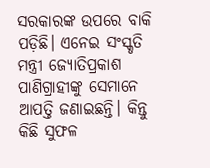ସରକାରଙ୍କ ଉପରେ ବାକି ପଡ଼ିଛି। ଏନେଇ ସଂସ୍କୃତି ମନ୍ତ୍ରୀ ଜ୍ୟୋତିପ୍ରକାଶ ପାଣିଗ୍ରାହୀଙ୍କୁ ସେମାନେ ଆପତ୍ତି ଜଣାଇଛନ୍ତି। କିନ୍ତୁ କିଛି ସୁଫଳ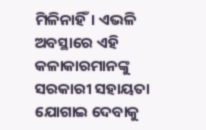ମିଳିନାହିଁ। ଏଭଳି ଅବସ୍ଥାରେ ଏହି କଳାକାରମାନଙ୍କୁ ସରକାରୀ ସହାୟତା ଯୋଗାଇ ଦେବାକୁ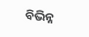ବିଭିନ୍ନ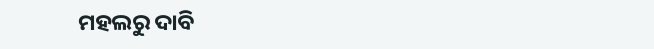ମହଲରୁ ଦାବି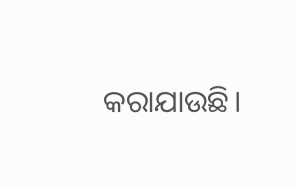କରାଯାଉଛି।